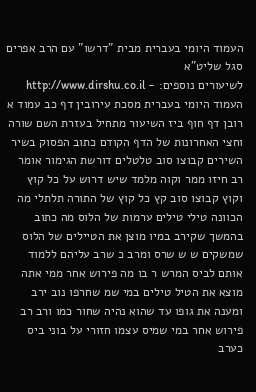העמוד היומי בעברית מבית "דרשו" עם הרב אפרים סגל שליט"א
לשיעורים נוספים: - http://www.dirshu.co.il
העמוד היומי בעברית מסכת עירובין דף כב עמוד א
רובן דף חוף ביז השיעור מתחיל בעזרת השם שורה וחצי האחרונות של הדף הקודם כתוב הפסוק בשיר השירים קבוצו סוב טלטלים דורשת הגימור אומר רב חיזו ממר וקוה מלמד שיש דרוש על כל קוץ וקוץ קבוצו סוב קץ כל קוץ של התורה תלתלי מה הכוונה טילי טילים ערמות של הלוס מה כתוב בהמשך שקירב במיו מוצן את הטיילים של הלוס שמשקים ש ש שרס ומרב כ שרב עליהם ללמוד אותם לביס המרש ר בו מה פירוש אחר ממי אתה מוצא את הטיל טילים במי שמ שחרפו נוב ירב ומענה את גופו עד שהוא נהיה שחור כמו ורב רב פירוש אחר במי שמיס עצמו חזורי על בוני ביס כערב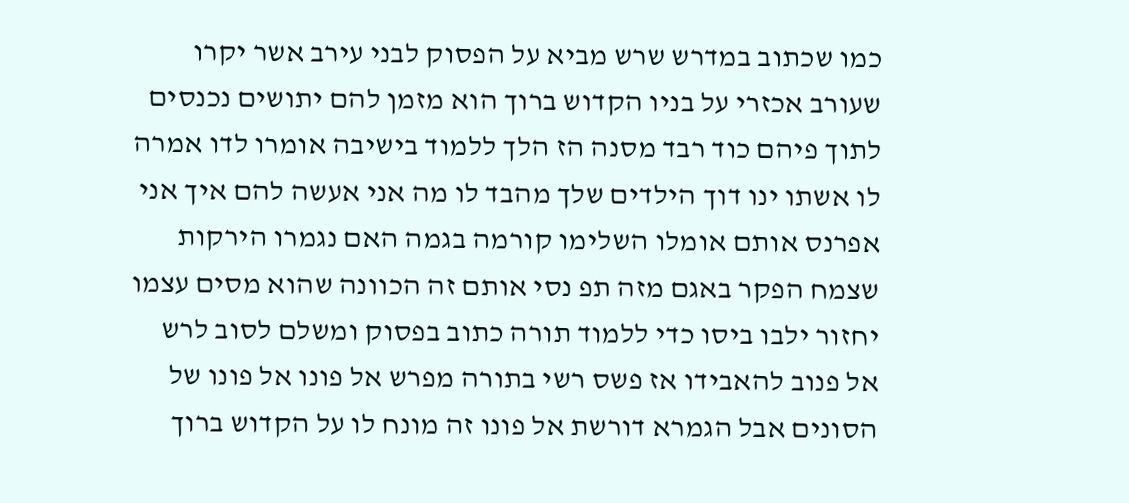כמו שכתוב במדרש שרש מביא על הפסוק לבני עירב אשר יקרו שעורב אכזרי על בניו הקדוש ברוך הוא מזמן להם יתושים נכנסים לתוך פיהם כוד רבד מסנה הז הלך ללמוד בישיבה אומרו לדו אמרה לו אשתו ינו דוך הילדים שלך מהבד לו מה אני אעשה להם איך אני אפרנס אותם אומלו השלימו קורמה בגמה האם נגמרו הירקות שצמח הפקר באגם מזה תפ נסי אותם זה הכוונה שהוא מסים עצמו יחזור ילבו ביסו כדי ללמוד תורה כתוב בפסוק ומשלם לסוב לרש אל פנוב להאבידו אז פשס רשי בתורה מפרש אל פונו אל פונו של הסונים אבל הגמרא דורשת אל פונו זה מונח לו על הקדוש ברוך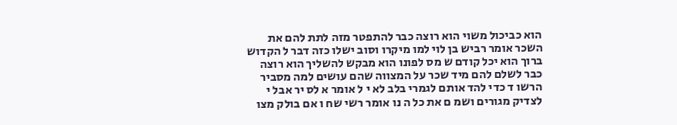הוא כביכול משוי הוא רוצה כבר להתפטר מזה לתת להם את השכר אומר רביש בן לוי למו מיקרו וסוב ישלו כזה דבר ל הקדוש ברוך הוא יכל קודם ש מס לפונו הוא מבקש להשליך הוא רוצה כבר לשלם להם מיד שכר על המצווה שהם עושים למה מסביר הרשו ד כדי להד אותם לגמרי בלב לא י ל אומר א לס יר אבל י לצדיק מגורים ושמ ם את כל ה נו אומר רשי שח ו אם בולק מצו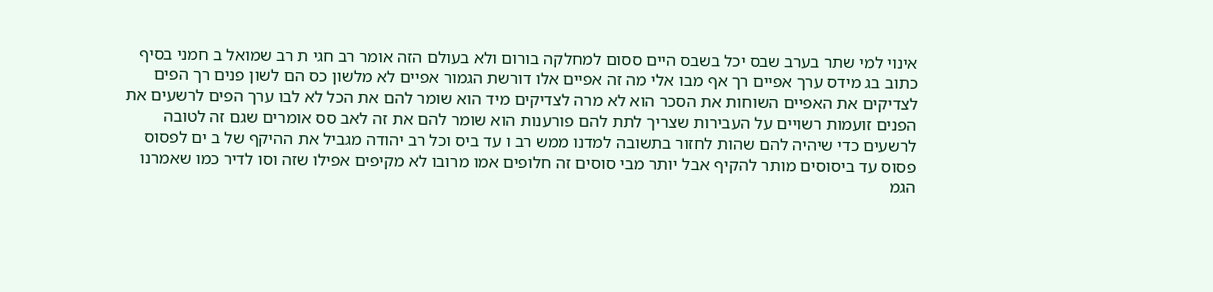אינוי למי שתר בערב שבס יכל בשבס היים ססום למחלקה בורום ולא בעולם הזה אומר רב חגי ת רב שמואל ב חמני בסיף כתוב בג מידס ערך אפיים רך אף מבו אלי מה זה אפיים אלו דורשת הגמור אפיים לא מלשון כס הם לשון פנים רך הפים לצדיקים את האפיים השוחות את הסכר הוא לא מרה לצדיקים מיד הוא שומר להם את הכל לא לבו ערך הפים לרשעים את הפנים זועמות רשויים על העבירות שצריך לתת להם פורענות הוא שומר להם את זה לאב סס אומרים שגם זה לטובה לרשעים כדי שיהיה להם שהות לחזור בתשובה למדנו ממש רב ו עד ביס וכל רב יהודה מגביל את ההיקף של ב ים לפסוס פסוס עד ביסוסים מותר להקיף אבל יותר מבי סוסים זה חלופים אמו מרובו לא מקיפים אפילו שזה וסו לדיר כמו שאמרנו הגמ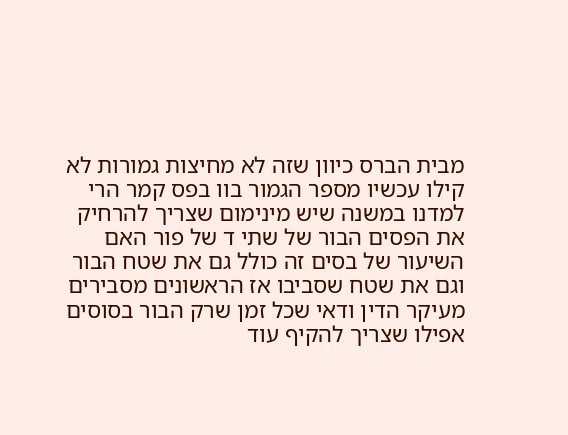מבית הברס כיוון שזה לא מחיצות גמורות לא קילו עכשיו מספר הגמור בוו בפס קמר הרי למדנו במשנה שיש מינימום שצריך להרחיק את הפסים הבור של שתי ד של פור האם השיעור של בסים זה כולל גם את שטח הבור וגם את שטח שסביבו אז הראשונים מסבירים מעיקר הדין ודאי שכל זמן שרק הבור בסוסים אפילו שצריך להקיף עוד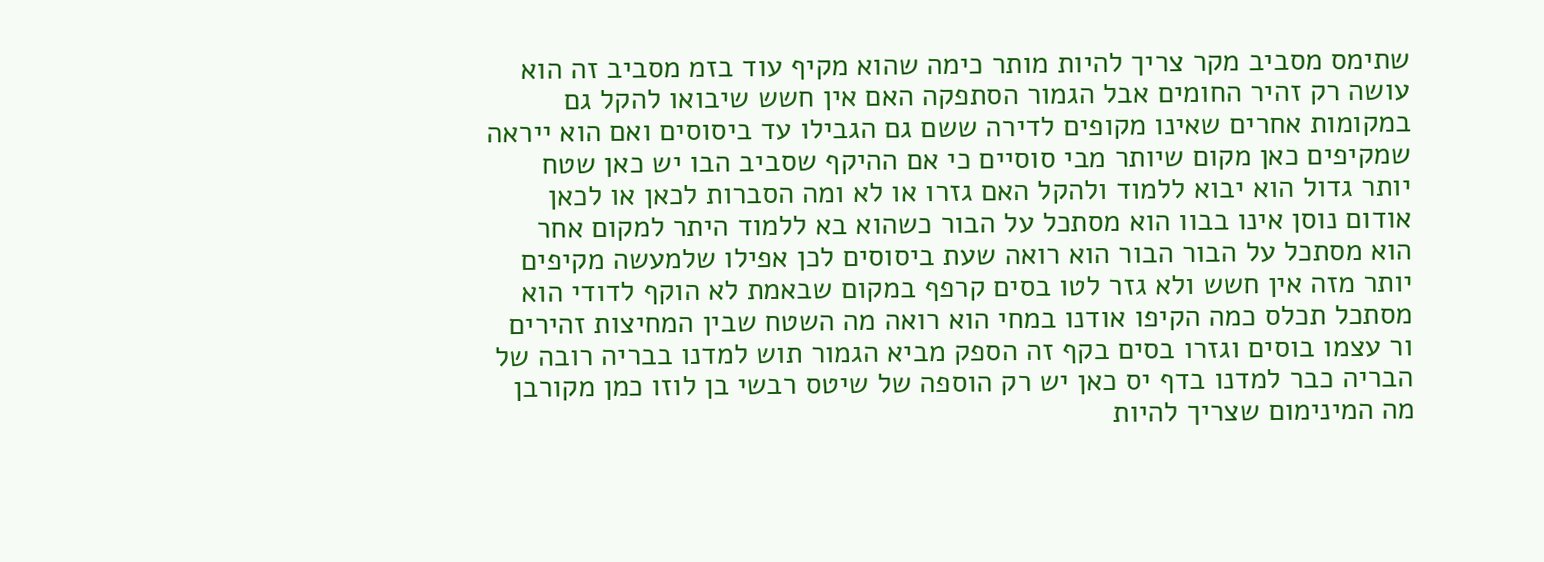שתימס מסביב מקר צריך להיות מותר כימה שהוא מקיף עוד בזמ מסביב זה הוא עושה רק זהיר החומים אבל הגמור הסתפקה האם אין חשש שיבואו להקל גם במקומות אחרים שאינו מקופים לדירה ששם גם הגבילו עד ביסוסים ואם הוא ייראה שמקיפים כאן מקום שיותר מבי סוסיים כי אם ההיקף שסביב הבו יש כאן שטח יותר גדול הוא יבוא ללמוד ולהקל האם גזרו או לא ומה הסברות לכאן או לכאן אודום נוסן אינו בבוו הוא מסתכל על הבור כשהוא בא ללמוד היתר למקום אחר הוא מסתכל על הבור הבור הוא רואה שעת ביסוסים לכן אפילו שלמעשה מקיפים יותר מזה אין חשש ולא גזר לטו בסים קרפף במקום שבאמת לא הוקף לדודי הוא מסתכל תכלס כמה הקיפו אודנו במחי הוא רואה מה השטח שבין המחיצות זהירים ור עצמו בוסים וגזרו בסים בקף זה הספק מביא הגמור תוש למדנו בבריה רובה של הבריה כבר למדנו בדף יס כאן יש רק הוספה של שיטס רבשי בן לוזו כמן מקורבן מה המינימום שצריך להיות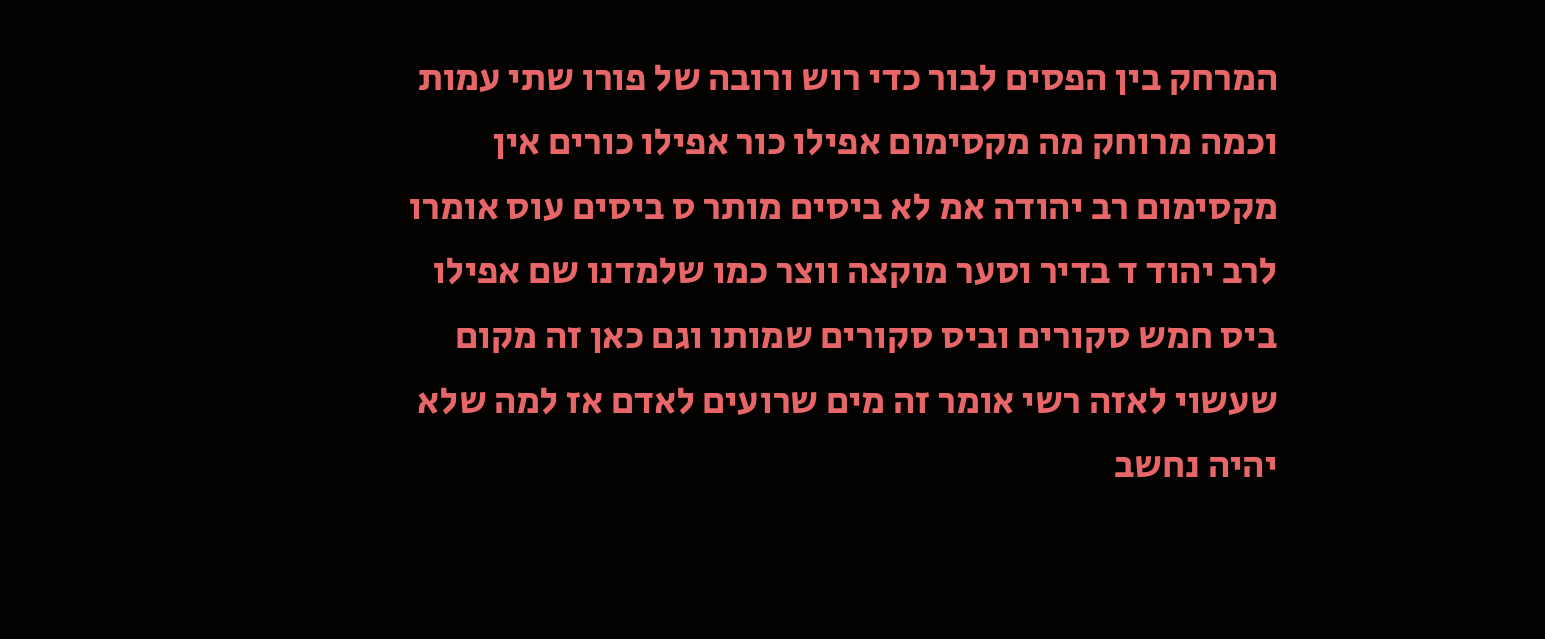המרחק בין הפסים לבור כדי רוש ורובה של פורו שתי עמות וכמה מרוחק מה מקסימום אפילו כור אפילו כורים אין מקסימום רב יהודה אמ לא ביסים מותר ס ביסים עוס אומרו לרב יהוד ד בדיר וסער מוקצה ווצר כמו שלמדנו שם אפילו ביס חמש סקורים וביס סקורים שמותו וגם כאן זה מקום שעשוי לאזה רשי אומר זה מים שרועים לאדם אז למה שלא יהיה נחשב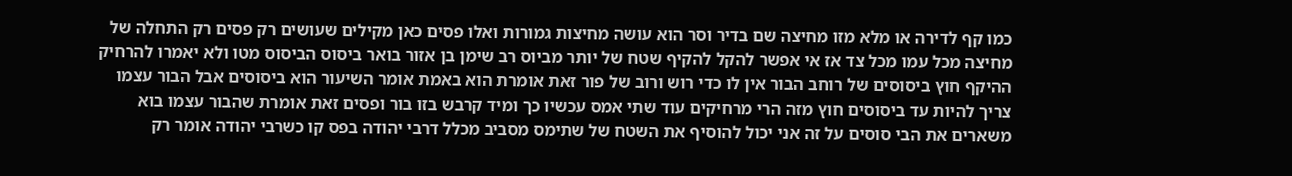כמו קף לדירה או מלא מזו מחיצה שם בדיר וסר הוא עושה מחיצות גמורות ואלו פסים כאן מקילים שעושים רק פסים רק התחלה של מחיצה מכל עמו מכל צד אז אי אפשר להקל להקיף שטח של יותר מביוס רב שימן בן אזור בואר ביסוס הביסוס מטו ולא יאמרו להרחיק ההיקף חוץ ביסוסים של רוחב הבור אין לו כדי רוש ורוב של פור זאת אומרת הוא באמת אומר השיעור הוא ביסוסים אבל הבור עצמו צריך להיות עד ביסוסים חוץ מזה הרי מרחיקים עוד שתי אמס עכשיו כך ומיד קרבש בזו בור ופסים זאת אומרת שהבור עצמו בוא משארים את הבי סוסים על זה אני יכול להוסיף את השטח של שתימס מסביב מכלל דרבי יהודה בפס קו כשרבי יהודה אומר רק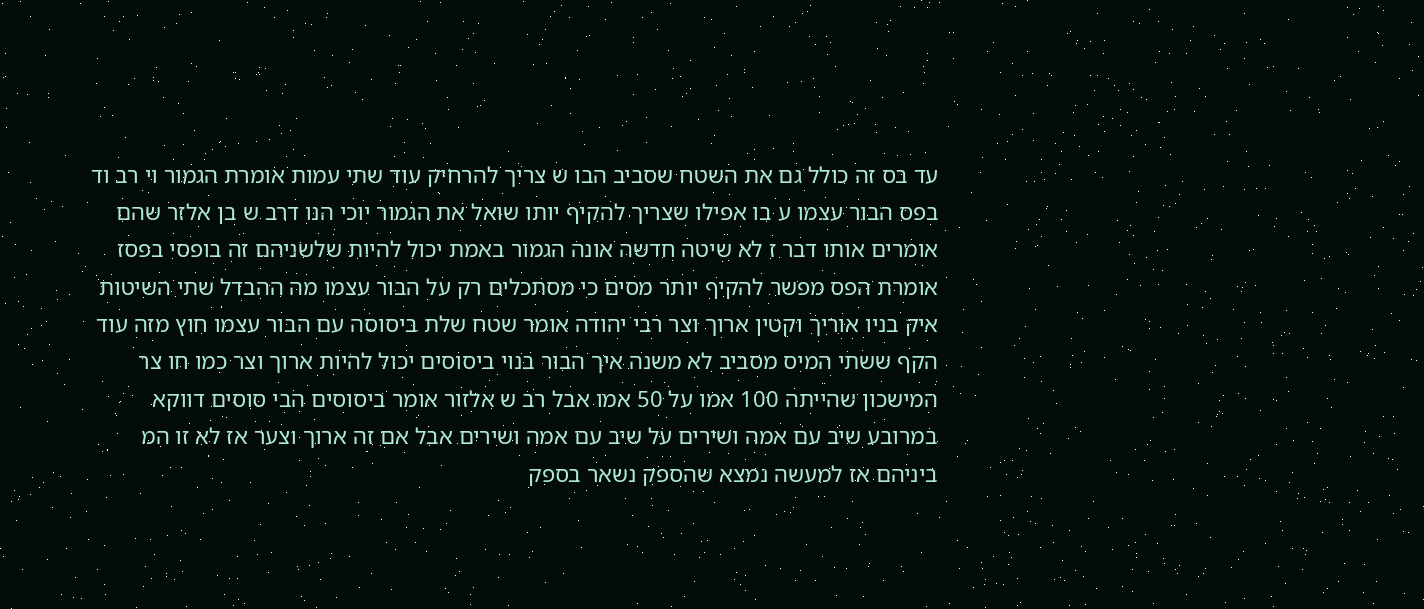עד בס זה כולל גם את השטח שסביב הבו ש צריך להרחיק עוד שתי עמות אומרת הגמור וי רב וד בפס הבור עצמו ע בו אפילו שצריך להקיף יותו שואל את הגמור יוכי הנו דרב ש בן אלזר שהם אומרים אותו דבר ז לא שיטה חדשה אונה הגמור באמת יכול להיות שלשניהם זה בופסי בפסז אומרת הפס מפשר להקיף יותר מסים כי מסתכלים רק על הבור עצמו מה ההבדל שתי השיטות איק בניו אוריך וקטין ארוך וצר רבי יהודה אומר שטח שלת ביסוסה עם הבור עצמו חוץ מזה עוד הקף ששתי המיס מסביב לא משנה איך הבור בנוי ביסוסים יכול להיות ארוך וצר כמו חו צר המישכון שהייתה 100 אמו על 50 אמו אבל רב ש אלזור אומר ביסוסים הבי סוסים דווקא במרובע שיב עם אמה ושירים על שיב עם אמה ושירים אבל אם זה ארוך וצער אז לא זו המ ביניהם אז למעשה נמצא שהספק נשאר בספק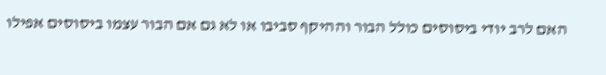האם לרב יודי ביסוסים כולל הבור וההיקף סביבו או לא גם אם הבור עצמו ביסוסים אפילו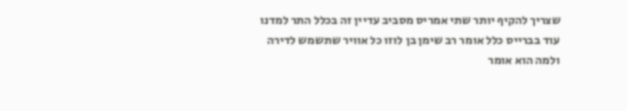שצריך להקיף יותר שתי אמריס מסביב עדיין זה בכלל התר למדנו עוד בברייס כלל אומר רב שימן בן לוזו כל אוויר שתשמש לדירה ולמה הוא אומר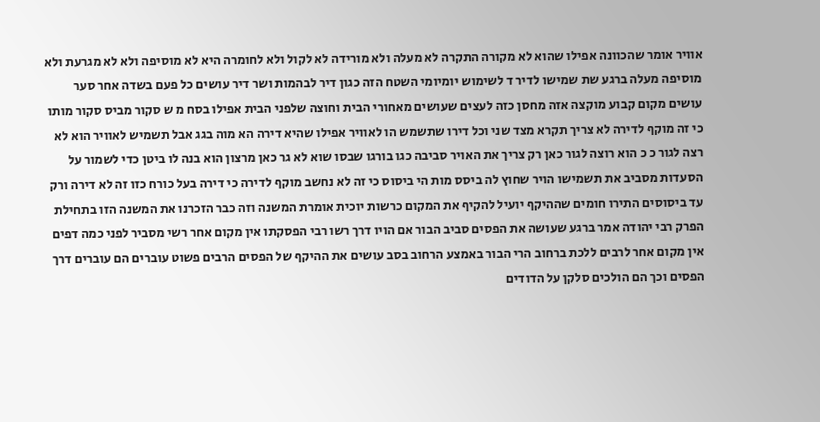אוויר אומר שהכוונה אפילו שהוא לא מקורה התקרה לא מעלה ולא מורידה לא לקול ולא לחומרה היא לא מוסיפה ולא לא מגרעת ולא מוסיפה מעלה ברגע שת שמישו לדיר ד לשימוש יומיומי השטח הזה כגון דיר לבהמות ושר דיר עושים כל פעם בשדה אחר סער עושים מקום קבוע מוקצה אזה מחסן כזה לעצים שעושים מאחורי הבית וחוצה שלפני הבית אפילו בסח מ ש סקור מביס סקור מותו כי זה מוקף לדירה לא צריך תקרא מצד שני וכל דירו שתשמש הו לאוויר אפילו שהיא דירה הא מוה בגג אבל תשמיש לאוויר הוא לא רצה לגור כ כ הוא רוצה לגור כאן רק צריך את האויר סביבה כגו בורגו שבסו שוא לא גר כאן מרצון הוא בנה לו ביטן כדי לשמור על הסעדות מסביב את תשמישו הויר שחוץ לה ביסס מות הי ביסוס כי זה לא נחשב מוקף לדירה כי דירה בעל כורח כזו זה לא דירה ורק עד ביסוסים התירו חומים שההיקף יועיל להקיף את המקום כרשות יוכית אומרת המשנה וזה כבר הזכרנו את המשנה הזו בתחילת הפרק רבי יהודה אמר ברגע שעושה את הפסים סביב הבור אם הויו דרך רשו רבי הפסקתו אין מקום אחר רשי מסביר לפני כמה דפים אין מקום אחר לרבים ללכת ברחוב הרי הבור באמצע הרחוב בסב עושים את ההיקף של הפסים הרבים פשוט עוברים הם עוברים דרך הפסים וכך הם הולכים סלקן על הדודים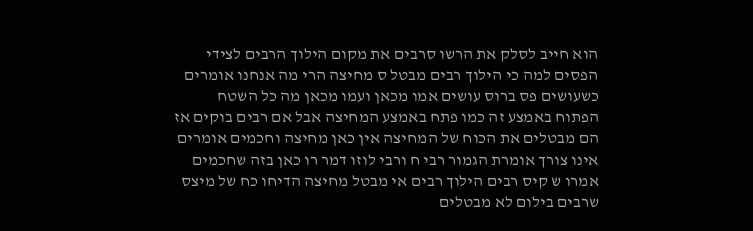הוא חייב לסלק את הרשו סרבים את מקום הילוך הרבים לצידי הפסים למה כי הילוך רבים מבטל ס מחיצה הרי מה אנחנו אומרים כשעושים פס ברוס עושים אמו מכאן ועמו מכאן מה כל השטח הפתוח באמצע זה כמו פתח באמצע המחיצה אבל אם רבים בוקים אז הם מבטלים את הכוח של המחיצה אין כאן מחיצה וחכמים אומרים אינו צורך אומרת הגמור רבי ח ורבי לוזו דמר רו כאן בזה שחכמים אמרו ש קיס רבים הילוך רבים אי מבטל מחיצה הדיחו כח של מיצס שרבים בילום לא מבטלים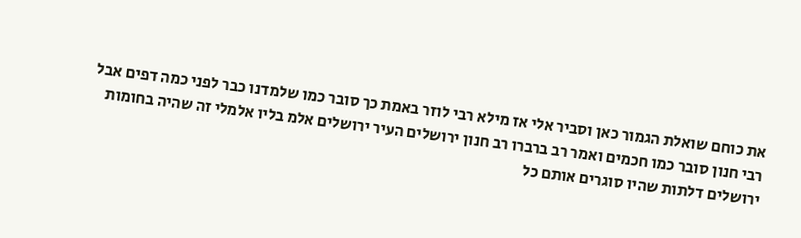את כוחם שואלת הגמור כאן וסביר אלי אז מילא רבי לוזר באמת כך סובר כמו שלמדנו כבר לפני כמה דפים אבל רבי חנון סובר כמו חכמים ואמר רב ברברו רב חנון ירושלים העיר ירושלים אלמ בליו אלמלי זה שהיה בחומות ירושלים דלתות שהיו סוגרים אותם כל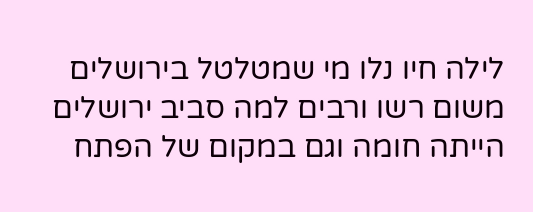לילה חיו נלו מי שמטלטל בירושלים משום רשו ורבים למה סביב ירושלים הייתה חומה וגם במקום של הפתח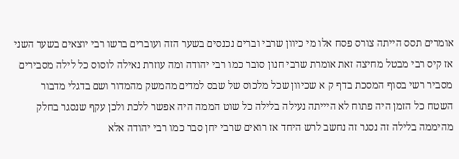אומרים תסס הייתה צורס פסח אלו מי כיוון שרבי וברים נכנסים בשער הזה ועוברים ברשו רבי יוצאים בשער השני אז קיס רבי מבטל מחיצה זאת אומרת שרבי חנון סובר כמו רבי יהודה ומה עוזרת נאילה לוסוס כל לילה מסבירים מסביר רשי בסוף המסכת בדף ק א שכיוון שכל מלכוס של שבס למדים מהמשק מהמדור ושם בדגלי מדבור השטח כל הזמן היה פתוח לא היייתה נעילה בלילה כל שוט הממה היה אפשר ללכת ולכן עקף שנסגר בחלק מהיממה בלילה זה נסגר זה נחשב לרש היחד אז רואים שרבי יחן סבר כמו רבי יהודה אלא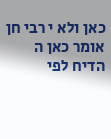כאן ולא י רבי חן אומר כאן ה הדיח לפי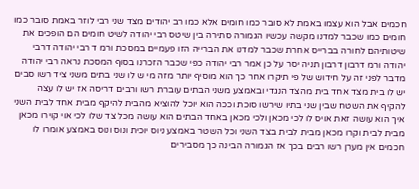חכמים אבל הוא עצמו באמת לא סובר כמו חומים אלא כמו רב יהודים מצד שני רבי לוזר באמת סובר כמו חומים כמו שכבר למדנו מקשה עכשיו הגמורה סתירה בין שיטס רבי יהודה לשיט חומים הם הופכים את שיטותיהם לחורה בברייס אחרת שכבר למדנו את הברייה הזו פעמיים במסכת ורמ ד רבי יהודה דרבי יהודה ורמ דרבון דרבון תניה יסר על כן אמר רבי יהודה כפי שכבר הזכרנו בסוף המסכת נראה רבי יהודה מדבר לפני זה על חידוש של פי תיקרו אחר כך הוא מוסיף יותר מזה מי ש לו שני בתים משני ציד רשו סבים יש לו בית מצד אחד בית מהצד הנגדי ובאמצע משני הבתים עוברת רשו ורבים דריסה אז יש לו עצה להקיף את השטח שבין שני בתיו שירשו סוכת וככה הוא יוכל להוציא מהבית להיקף מבית אחד לבית השני איך הוא עושה זאת אויס לו לכי מכאן ולכי מכאן באחד הבתים הוא עושה מכל צד שלו לכי אוי קוירו מכאן מבית לבית וקרו מכאן מבית לבית בצד השני וכל השטר באמצע ניוס יוכית ונוס ונוס באמצע אומרו לו חכמים אין מערן רשו רבים בכך אז הגמורה הבינה כך מסבירים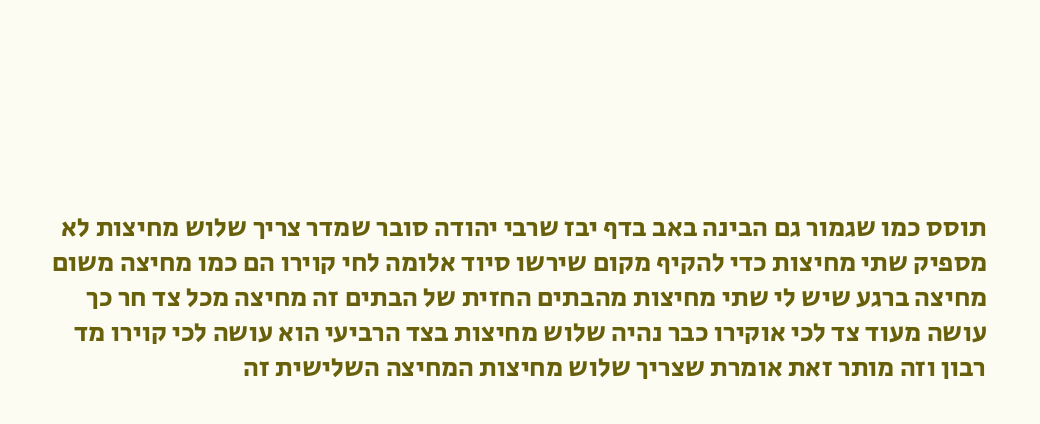תוסס כמו שגמור גם הבינה באב בדף יבז שרבי יהודה סובר שמדר צריך שלוש מחיצות לא מספיק שתי מחיצות כדי להקיף מקום שירשו סיוד אלומה לחי קוירו הם כמו מחיצה משום מחיצה ברגע שיש לי שתי מחיצות מהבתים החזית של הבתים זה מחיצה מכל צד חר כך עושה מעוד צד לכי אוקירו כבר נהיה שלוש מחיצות בצד הרביעי הוא עושה לכי קוירו מד רבון וזה מותר זאת אומרת שצריך שלוש מחיצות המחיצה השלישית זה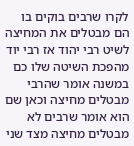לקרו שרבים בוקים בו הם מבטלים את המחיצה לשיט רבי יהוד אז רבי יוד מהפכת השיטה שלו כם במשנה אומר שהרבי מבטלים מחיצה וכאן שם הוא אומר שרבים לא מבטלים מחיצה מצד שני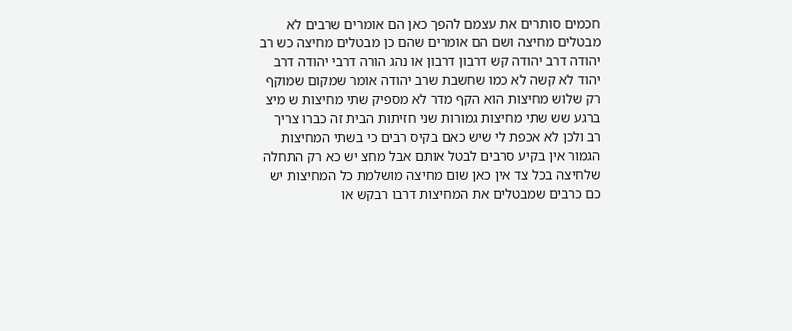חכמים סותרים את עצמם להפך כאן הם אומרים שרבים לא מבטלים מחיצה ושם הם אומרים שהם כן מבטלים מחיצה כש רב יהודה דרב יהודה קש דרבון דרבון או נהג הורה דרבי יהודה דרב יהוד לא קשה לא כמו שחשבת שרב יהודה אומר שמקום שמוקף רק שלוש מחיצות הוא הקף מדר לא מספיק שתי מחיצות ש מיצ ברגע שש שתי מחיצות גמורות שני חזיתות הבית זה כברו צריך רב ולכן לא אכפת לי שיש כאם בקיס רבים כי בשתי המחיצות הגמור אין בקיע סרבים לבטל אותם אבל מחצ יש כא רק התחלה שלחיצה בכל צד אין כאן שום מחיצה מושלמת כל המחיצות יש כם כרבים שמבטלים את המחיצות דרבו רבקש או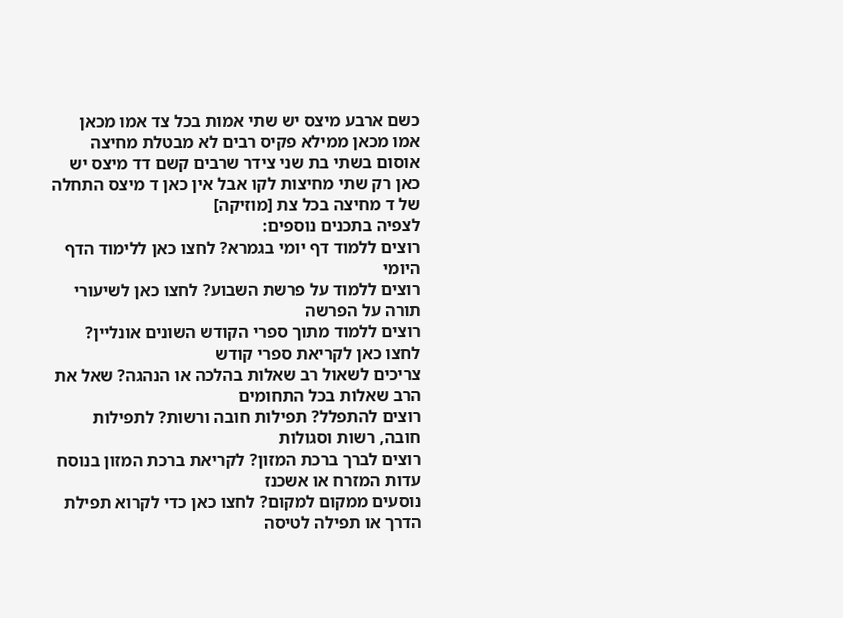כשם ארבע מיצס יש שתי אמות בכל צד אמו מכאן אמו מכאן ממילא פקיס רבים לא מבטלת מחיצה אוסום בשתי בת שני צידר שרבים קשם דד מיצס יש כאן רק שתי מחיצות לקו אבל אין כאן ד מיצס התחלה של ד מחיצה בכל צת [מוזיקה]
לצפיה בתכנים נוספים:
רוצים ללמוד דף יומי בגמרא? לחצו כאן ללימוד הדף היומי
רוצים ללמוד על פרשת השבוע? לחצו כאן לשיעורי תורה על הפרשה
רוצים ללמוד מתוך ספרי הקודש השונים אונליין? לחצו כאן לקריאת ספרי קודש
צריכים לשאול רב שאלות בהלכה או הנהגה? שאל את הרב שאלות בכל התחומים
רוצים להתפלל? תפילות חובה ורשות? לתפילות חובה, רשות וסגולות
רוצים לברך ברכת המזון? לקריאת ברכת המזון בנוסח עדות המזרח או אשכנז
נוסעים ממקום למקום? לחצו כאן כדי לקרוא תפילת הדרך או תפילה לטיסה